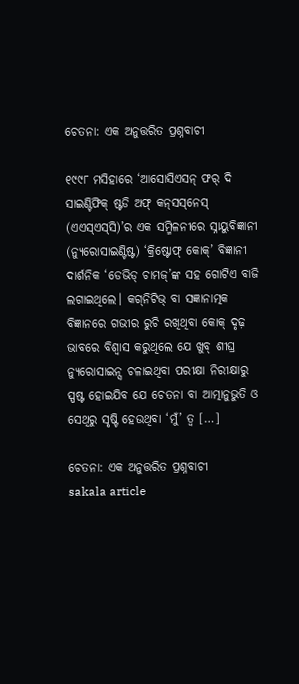ଚେତନା: ଏକ ଅନୁତ୍ତରିତ ପ୍ରଶ୍ନବାଚୀ

୧୯୯୮ ମସିହାରେ ‘ଆସୋସିଏସନ୍‌‌ ଫର୍‌‌ ଦି ସାଇଣ୍ଟିଫିକ୍‌‌ ଷ୍ଟଡି ଅଫ୍‌‌ କନ୍‌‌ସସ୍‌‌ନେସ୍‌‌ (ଏଏସ୍‌‌ଏସ୍‌‌ସି)’ର ଏକ ସମ୍ମିଳନୀରେ ସ୍ନାୟୁବିଜ୍ଞାନୀ (ନ୍ୟୁରୋସାଇଣ୍ଟିଷ୍ଟ) ‘କ୍ରିଷ୍ଟୋଫ୍‌‌ କୋକ୍‌‌’ ବିଜ୍ଞାନୀ ଦାର୍ଶନିକ ‘ଡେଭିଡ୍‌ ଚାମଜ୍‌‌’ଙ୍କ ସହ ଗୋଟିଏ ବାଜି ଲଗାଇଥିଲେ। କଗ୍‌‌ନିଟିଭ୍‌‌ ବା ସଜ୍ଞାନାତ୍ମକ ବିଜ୍ଞାନରେ ଗଭୀର ରୁଚି ରଖିଥିବା କୋକ୍‌‌ ଦୃଢ଼ ଭାବରେ ବିଶ୍ୱାସ କରୁଥିଲେ ଯେ ଖୁବ୍‌‌ ଶୀଘ୍ର ନ୍ୟୁରୋସାଇନ୍ସ ଚଳାଇଥିବା ପରୀକ୍ଷା ନିରୀକ୍ଷାରୁ ସ୍ପଷ୍ଟ ହୋଇଯିବ ଯେ ଚେତନା ବା ଆତ୍ମାନୁଭୁତି ଓ ସେଥିରୁ ସୃଷ୍ଟି ହେଉଥିବା ‘ମୁଁ’ ତ୍ୱ […]

ଚେତନା: ଏକ ଅନୁତ୍ତରିତ ପ୍ରଶ୍ନବାଚୀ
sakala article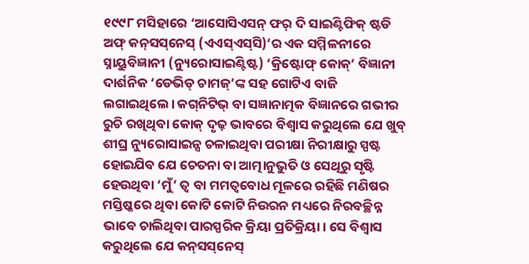୧୯୯୮ ମସିହାରେ ‘ଆସୋସିଏସନ୍‌‌ ଫର୍‌‌ ଦି ସାଇଣ୍ଟିଫିକ୍‌‌ ଷ୍ଟଡି ଅଫ୍‌‌ କନ୍‌‌ସସ୍‌‌ନେସ୍‌‌ (ଏଏସ୍‌‌ଏସ୍‌‌ସି)’ର ଏକ ସମ୍ମିଳନୀରେ ସ୍ନାୟୁବିଜ୍ଞାନୀ (ନ୍ୟୁରୋସାଇଣ୍ଟିଷ୍ଟ) ‘କ୍ରିଷ୍ଟୋଫ୍‌‌ କୋକ୍‌‌’ ବିଜ୍ଞାନୀ ଦାର୍ଶନିକ ‘ଡେଭିଡ୍‌ ଚାମଜ୍‌‌’ଙ୍କ ସହ ଗୋଟିଏ ବାଜି ଲଗାଇଥିଲେ। କଗ୍‌‌ନିଟିଭ୍‌‌ ବା ସଜ୍ଞାନାତ୍ମକ ବିଜ୍ଞାନରେ ଗଭୀର ରୁଚି ରଖିଥିବା କୋକ୍‌‌ ଦୃଢ଼ ଭାବରେ ବିଶ୍ୱାସ କରୁଥିଲେ ଯେ ଖୁବ୍‌‌ ଶୀଘ୍ର ନ୍ୟୁରୋସାଇନ୍ସ ଚଳାଇଥିବା ପରୀକ୍ଷା ନିରୀକ୍ଷାରୁ ସ୍ପଷ୍ଟ ହୋଇଯିବ ଯେ ଚେତନା ବା ଆତ୍ମାନୁଭୁତି ଓ ସେଥିରୁ ସୃଷ୍ଟି ହେଉଥିବା ‘ମୁଁ’ ତ୍ୱ ବା ମମତ୍ୱବୋଧ ମୂଳରେ ରହିଛି ମଣିଷର ମସ୍ତିଷ୍କରେ ଥିବା କୋଟି କୋଟି ନିଉରନ ମଧ୍ୟରେ ନିରବଚ୍ଛିନ୍ନ ଭାବେ ଚାଲିଥିବା ପାରସ୍ପରିକ କ୍ରିୟା ପ୍ରତିକ୍ରିୟା। ସେ ବିଶ୍ୱାସ କରୁଥିଲେ ଯେ କନ୍‌‌ସସ୍‌‌ନେସ୍‌‌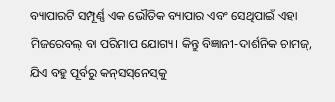ବ୍ୟାପାରଟି ସମ୍ପୂର୍ଣ୍ଣ ଏକ ଭୌତିକ ବ୍ୟାପାର ଏବଂ ସେଥିପାଇଁ ଏହା ମିଜରେବଲ୍‌‌ ବା ପରିମାପ ଯୋଗ୍ୟ। କିନ୍ତୁ ବିଜ୍ଞାନୀ-ଦାର୍ଶନିକ ଚାମଜ୍‌‌, ଯିଏ ବହୁ ପୂର୍ବରୁ କନ୍‌‌ସସ୍‌‌ନେସ୍‌‌କୁ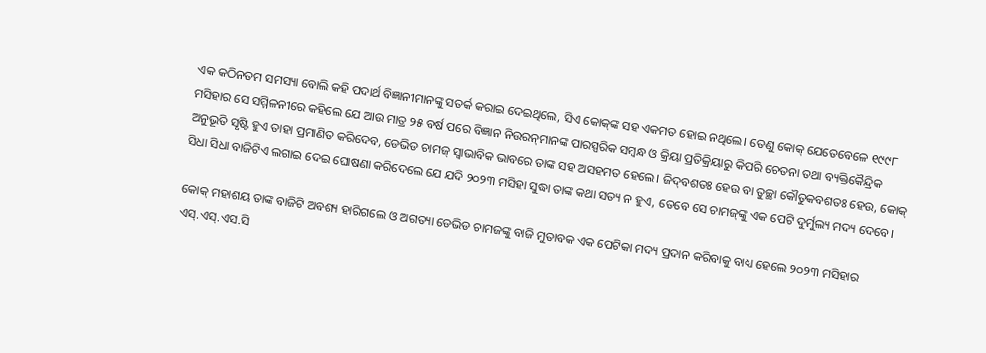ଏକ କଠିନତମ ସମସ୍ୟା ବୋଲି କହି ପଦାର୍ଥ ବିଜ୍ଞାନୀମାନଙ୍କୁ ସତର୍କ କରାଇ ଦେଇଥିଲେ, ସିଏ କୋକ୍‌‌ଙ୍କ ସହ ଏକମତ ହୋଇ ନଥିଲେ। ତେଣୁ କୋକ୍‌‌ ଯେତେବେଳେ ୧୯୯୮ ମସିହାର ସେ ସମ୍ମିଳନୀରେ କହିଲେ ଯେ ଆଉ ମାତ୍ର ୨୫ ବର୍ଷ ପରେ ବିଜ୍ଞାନ ନିଉରନ୍‌‌ମାନଙ୍କ ପାରସ୍ପରିକ ସମ୍ବନ୍ଧ ଓ କ୍ରିୟା ପ୍ରତିକ୍ରିୟାରୁ କିପରି ଚେତନା ତଥା ବ୍ୟକ୍ତିକୈନ୍ଦ୍ରିକ ଅନୁଭୂତି ସୃଷ୍ଟି ହୁଏ ତାହା ପ୍ରମାଣିତ କରିଦେବ, ଡେଭିଡ ଚାମଜ୍‌‌ ସ୍ୱାଭାବିକ ଭାବରେ ତାଙ୍କ ସହ ଅସହମତ ହେଲେ। ଜିଦ୍‌‌ବଶତଃ ହେଉ ବା ତୁଚ୍ଛା କୌତୁକବଶତଃ ହେଉ, କୋକ୍‌‌ ସିଧା ସିଧା ବାଜିଟିଏ ଲଗାଇ ଦେଇ ଘୋଷଣା କରିଦେଲେ ଯେ ଯଦି ୨୦୨୩ ମସିହା ସୁଦ୍ଧା ତାଙ୍କ କଥା ସତ୍ୟ ନ ହୁଏ, ତେବେ ସେ ଚାମଜ୍‌‌ଙ୍କୁ ଏକ ପେଟି ଦୁର୍ମୁଲ୍ୟ ମଦ୍ୟ ଦେବେ।

କୋକ୍‌‌ ମହାଶୟ ତାଙ୍କ ବାଜିଟି ଅବଶ୍ୟ ହାରିଗଲେ ଓ ଅଗତ୍ୟା ଡେଭିଡ ଚାମଜଙ୍କୁ ବାଜି ମୁତାବକ ଏକ ପେଟିକା ମଦ୍ୟ ପ୍ରଦାନ କରିବାକୁ ବାଧ୍ୟ ହେଲେ ୨୦୨୩ ମସିହାର ଏସ୍‌‌.ଏସ୍‌‌.ଏସ.ସି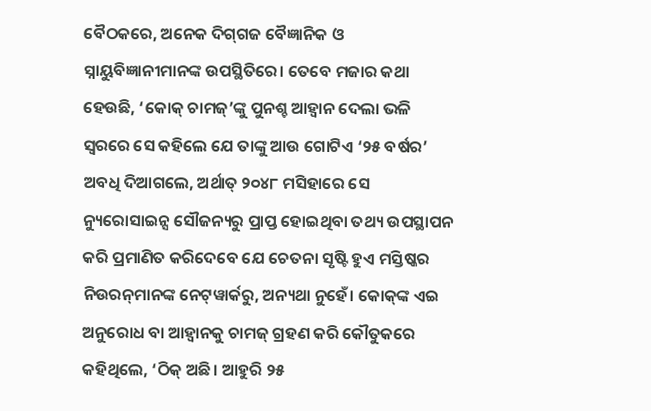ବୈଠକରେ, ଅନେକ ଦିଗ୍‌ଗଜ ବୈଜ୍ଞାନିକ ଓ ସ୍ନାୟୁବିଜ୍ଞାନୀମାନଙ୍କ ଉପସ୍ଥିତିରେ। ତେବେ ମଜାର କଥା ହେଉଛି, ‘କୋକ୍‌‌ ଚାମଜ୍‌‌’ଙ୍କୁ ପୁନଶ୍ଚ ଆହ୍ୱାନ ଦେଲା ଭଳି ସ୍ୱରରେ ସେ କହିଲେ ଯେ ତାଙ୍କୁ ଆଉ ଗୋଟିଏ ‘୨୫ ବର୍ଷର’ ଅବଧି ଦିଆଗଲେ, ଅର୍ଥାତ୍‌‌ ୨୦୪୮ ମସିହାରେ ସେ ନ୍ୟୁରୋସାଇନ୍ସ ସୌଜନ୍ୟରୁ ପ୍ରାପ୍ତ ହୋଇଥିବା ତଥ୍ୟ ଉପସ୍ଥାପନ କରି ପ୍ରମାଣିତ କରିଦେବେ ଯେ ଚେତନା ସୃଷ୍ଟି ହୁଏ ମସ୍ତିଷ୍କର ନିଉରନ୍‌‌ମାନଙ୍କ ନେଟ୍‌‌ୱାର୍କରୁ, ଅନ୍ୟଥା ନୁହେଁ। କୋକ୍‌‌ଙ୍କ ଏଇ ଅନୁରୋଧ ବା ଆହ୍ୱାନକୁ ଚାମଜ୍‌‌ ଗ୍ରହଣ କରି କୌତୁକରେ କହିଥିଲେ, ‘ଠିକ୍‌‌ ଅଛି। ଆହୁରି ୨୫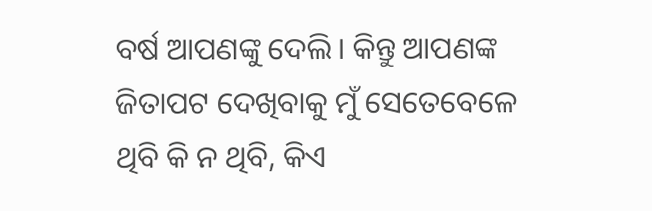ବର୍ଷ ଆପଣଙ୍କୁ ଦେଲି। କିନ୍ତୁ ଆପଣଙ୍କ ଜିତାପଟ ଦେଖିବାକୁ ମୁଁ ସେତେବେଳେ ଥିବି କି ନ ଥିବି, କିଏ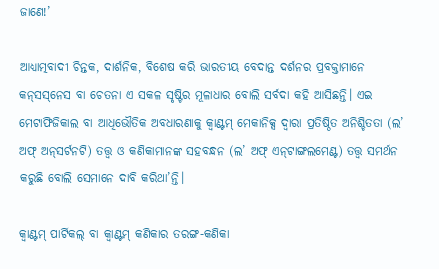ଜାଣେ!’

ଆଧ୍ୟାତ୍ମବାଦୀ ଚିନ୍ତକ, ଦାର୍ଶନିକ, ବିଶେଷ କରି ଭାରତୀୟ ବେଦାନ୍ତ ଦର୍ଶନର ପ୍ରବକ୍ତାମାନେ କନ୍‌‌ସସ୍‌‌ନେସ ବା ଚେତନା ଏ ସକଳ ସୃଷ୍ଟିର ମୂଳାଧାର ବୋଲି ସର୍ବଦା କହି ଆସିଛନ୍ତି। ଏଇ ମେଟାଫିଜିକାଲ ବା ଆଧିଭୌତିକ ଅବଧାରଣାକୁ କ୍ୱାଣ୍ଟମ୍‌‌ ମେକାନିକ୍ସ ଦ୍ୱାରା ପ୍ରତିଷ୍ଠିତ ଅନିଶ୍ଚିତତା (ଲ’ ଅଫ୍‌‌ ଅନ୍‌‌ସର୍ଟନଟି) ତତ୍ତ୍ୱ ଓ କଣିକାମାନଙ୍କ ସହବନ୍ଧନ (ଲ’ ଅଫ୍‌‌ ଏନ୍‌‌ଟାଙ୍ଗଲମେଣ୍ଟ) ତତ୍ତ୍ୱ ସମର୍ଥନ କରୁଛି ବୋଲି ସେମାନେ ଦାବି କରିଥା’ନ୍ତି।

କ୍ୱାଣ୍ଟମ୍‌‌ ପାର୍ଟିକଲ୍‌‌ ବା କ୍ୱାଣ୍ଟମ୍‌‌ କଣିକାର ତରଙ୍ଗ-କଣିକା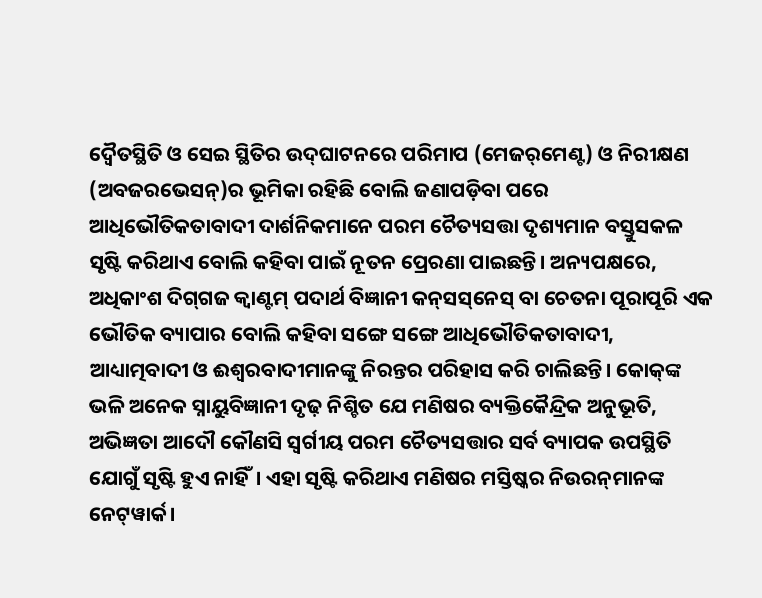ଦ୍ବୈତସ୍ଥିତି ଓ ସେଇ ସ୍ଥିତିର ଉଦ୍‌‌ଘାଟନରେ ପରିମାପ (ମେଜର୍‌‌ମେଣ୍ଟ) ଓ ନିରୀକ୍ଷଣ (ଅବଜରଭେସନ୍‌‌)ର ଭୂମିକା ରହିଛି ବୋଲି ଜଣାପଡ଼ିବା ପରେ ଆଧିଭୌତିକତାବାଦୀ ଦାର୍ଶନିକମାନେ ପରମ ଚୈତ୍ୟସତ୍ତା ଦୃଶ୍ୟମାନ ବସ୍ତୁସକଳ ସୃଷ୍ଟି କରିଥାଏ ବୋଲି କହିବା ପାଇଁ ନୂତନ ପ୍ରେରଣା ପାଇଛନ୍ତି। ଅନ୍ୟପକ୍ଷରେ, ଅଧିକାଂଶ ଦିଗ୍‌‌ଗଜ କ୍ୱାଣ୍ଟମ୍‌‌ ପଦାର୍ଥ ବିଜ୍ଞାନୀ କନ୍‌‌ସସ୍‌‌ନେସ୍‌‌ ବା ଚେତନା ପୂରାପୂରି ଏକ ଭୌତିକ ବ୍ୟାପାର ବୋଲି କହିବା ସଙ୍ଗେ ସଙ୍ଗେ ଆଧିଭୌତିକତାବାଦୀ, ଆଧ୍ୟାତ୍ମବାଦୀ ଓ ଈଶ୍ୱରବାଦୀମାନଙ୍କୁ ନିରନ୍ତର ପରିହାସ କରି ଚାଲିଛନ୍ତି। କୋକ୍‌‌ଙ୍କ ଭଳି ଅନେକ ସ୍ନାୟୁବିଜ୍ଞାନୀ ଦୃଢ଼ ନିଶ୍ଚିତ ଯେ ମଣିଷର ବ୍ୟକ୍ତିକୈନ୍ଦ୍ରିକ ଅନୁଭୂତି, ଅଭିଜ୍ଞତା ଆଦୌ କୌଣସି ସ୍ୱର୍ଗୀୟ ପରମ ଚୈତ୍ୟସତ୍ତାର ସର୍ବ ବ୍ୟାପକ ଉପସ୍ଥିତି ଯୋଗୁଁ ସୃଷ୍ଟି ହୁଏ ନାହିଁ। ଏହା ସୃଷ୍ଟି କରିଥାଏ ମଣିଷର ମସ୍ତିଷ୍କର ନିଉରନ୍‌‌ମାନଙ୍କ ନେଟ୍‌‌ୱାର୍କ।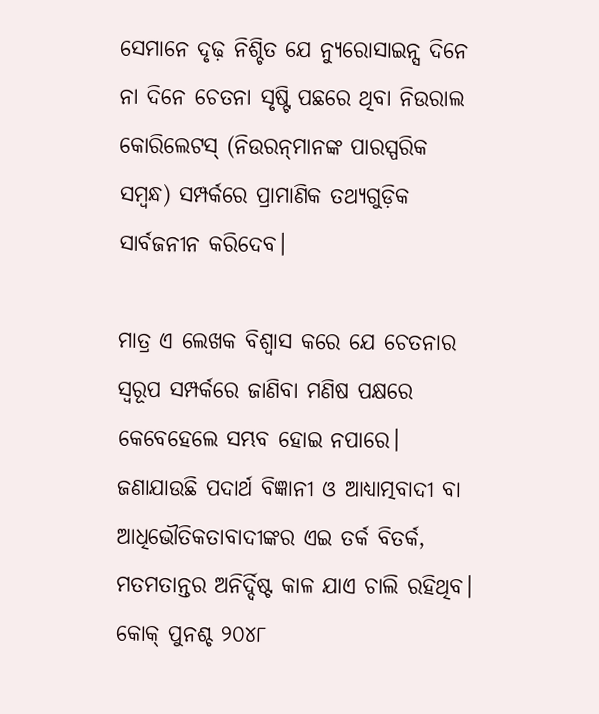ସେମାନେ ଦୃଢ଼ ନିଶ୍ଚିତ ଯେ ନ୍ୟୁରୋସାଇନ୍ସ ଦିନେ ନା ଦିନେ ଚେତନା ସୃଷ୍ଟି ପଛରେ ଥିବା ନିଉରାଲ କୋରିଲେଟସ୍‌‌ (ନିଉରନ୍‌‌ମାନଙ୍କ ପାରସ୍ପରିକ ସମ୍ବନ୍ଧ) ସମ୍ପର୍କରେ ପ୍ରାମାଣିକ ତଥ୍ୟଗୁଡ଼ିକ ସାର୍ବଜନୀନ କରିଦେବ।

ମାତ୍ର ଏ ଲେଖକ ବିଶ୍ୱାସ କରେ ଯେ ଚେତନାର ସ୍ୱରୂପ ସମ୍ପର୍କରେ ଜାଣିବା ମଣିଷ ପକ୍ଷରେ କେବେହେଲେ ସମ୍ଭବ ହୋଇ ନପାରେ। ଜଣାଯାଉଛି ପଦାର୍ଥ ବିଜ୍ଞାନୀ ଓ ଆଧ୍ୟାତ୍ମବାଦୀ ବା ଆଧିଭୌତିକତାବାଦୀଙ୍କର ଏଇ ତର୍କ ବିତର୍କ, ମତମତାନ୍ତର ଅନିର୍ଦ୍ଦିଷ୍ଟ କାଳ ଯାଏ ଚାଲି ରହିଥିବ। କୋକ୍‌‌ ପୁନଶ୍ଚ ୨୦୪୮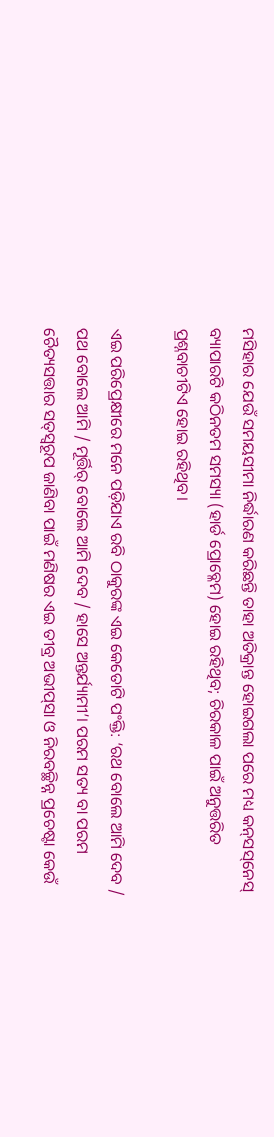ମସିହାର ଯେଉଁ ସମୟସୀମା ନିର୍ଦ୍ଧାରଣ କରିଛନ୍ତି ତାହା ଅତିକ୍ରାନ୍ତ ହୋଇଗଲା ପରେ ମଧ୍ୟ କନ୍‌‌ସସ୍‌‌ନେସ୍‌‌ ବ୍ୟାପାରଟି କଠିନତମ ସମସ୍ୟା (ହାର୍ଡ ପ୍ରୋବ୍ଳେମ) ହୋଇ ରହିଥିବ; ଚିରକାଳ ପାଇଁ ଅନୁତ୍ତରିତ ପ୍ରଶ୍ନବାଚୀଟିଏ ହୋଇ ରହିଥିବ।

ଏଇ ପରିପ୍ରେକ୍ଷୀରେ ମନେ ପଡ଼ିଯାଏ ରବି ଠାକୁରଙ୍କ ଏଇ କେତୋଟି ପଂକ୍ତି: ‘ରଥ ବୋଲେ ଆମି ଦେବ / ପଥ ବୋଲେ ଆମି / ମୂର୍ତ୍ତିର୍ ବୋଲେ ଆମି ଦେବ / ହାସେ ଅନ୍ତର୍ଯ୍ୟାମୀ’। ପରମ ସତ୍ୟ ବା ପରମ ଚୈତ୍ୟସତ୍ତାର ସତ୍‌‌ସ୍ୱରୂପ ଜାଣିବା ପାଇଁ ମଣିଷର ଏଇ ତୀବ୍ର ଅଭୀପ୍‌‌ସା ଓ ନିରବଚ୍ଛିନ୍ନ ପ୍ରଚେଷ୍ଟା କେଉଁ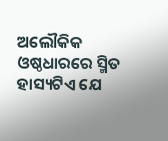ଅଲୌକିକ ଓଷ୍ଠଧାରରେ ସ୍ମିତ ହାସ୍ୟଟିଏ ଯେ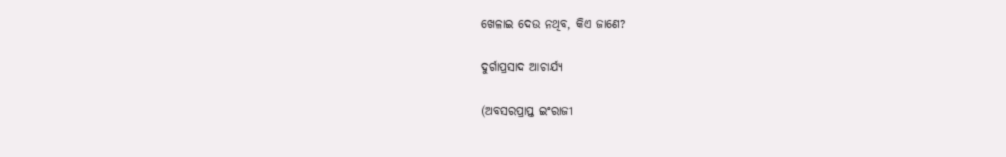ଖେଳାଇ ଦେଉ ନଥିବ, କିଏ ଜାଣେ?

ଦୁର୍ଗାପ୍ରସାଦ ଆଚାର୍ଯ୍ୟ

(ଅବସରପ୍ରାପ୍ତ ଇଂରାଜୀ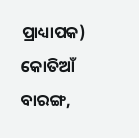ପ୍ରାଧ୍ୟାପକ)
କୋତିଆଁ ବାରଙ୍ଗ,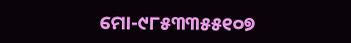ମୋ-୯୮୫୩୩୫୫୧୦୭